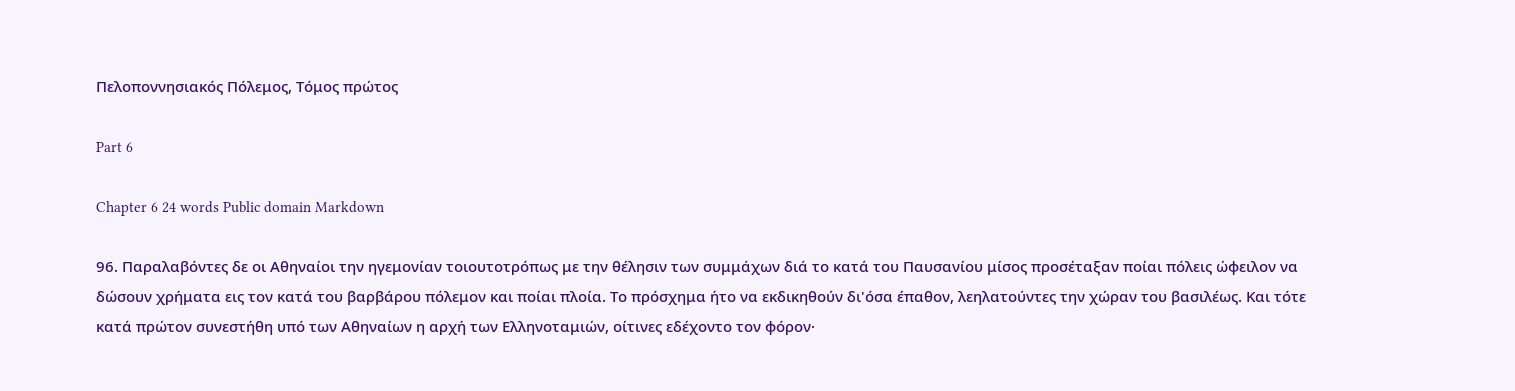Πελοποννησιακός Πόλεμος, Τόμος πρώτος

Part 6

Chapter 6 24 words Public domain Markdown

96. Παραλαβόντες δε οι Αθηναίοι την ηγεμονίαν τοιουτοτρόπως με την θέλησιν των συμμάχων διά το κατά του Παυσανίου μίσος προσέταξαν ποίαι πόλεις ώφειλον να δώσουν χρήματα εις τον κατά του βαρβάρου πόλεμον και ποίαι πλοία. Το πρόσχημα ήτο να εκδικηθούν δι'όσα έπαθον, λεηλατούντες την χώραν του βασιλέως. Και τότε κατά πρώτον συνεστήθη υπό των Αθηναίων η αρχή των Ελληνοταμιών, οίτινες εδέχοντο τον φόρον·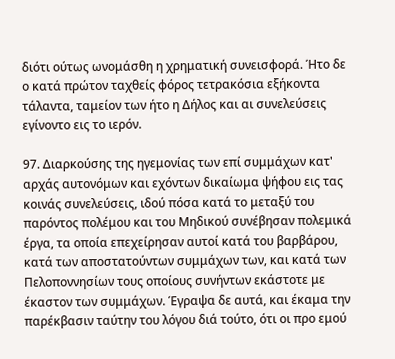διότι ούτως ωνομάσθη η χρηματική συνεισφορά. Ήτο δε ο κατά πρώτον ταχθείς φόρος τετρακόσια εξήκοντα τάλαντα, ταμείον των ήτο η Δήλος και αι συνελεύσεις εγίνοντο εις το ιερόν.

97. Διαρκούσης της ηγεμονίας των επί συμμάχων κατ' αρχάς αυτονόμων και εχόντων δικαίωμα ψήφου εις τας κοινάς συνελεύσεις, ιδού πόσα κατά το μεταξύ του παρόντος πολέμου και του Μηδικού συνέβησαν πολεμικά έργα, τα οποία επεχείρησαν αυτοί κατά του βαρβάρου, κατά των αποστατούντων συμμάχων των, και κατά των Πελοποννησίων τους οποίους συνήντων εκάστοτε με έκαστον των συμμάχων. Έγραψα δε αυτά, και έκαμα την παρέκβασιν ταύτην του λόγου διά τούτο, ότι οι προ εμού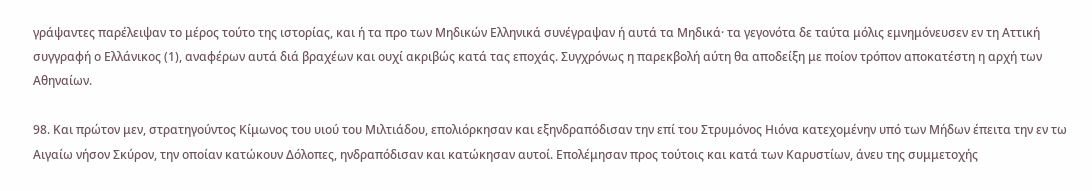γράψαντες παρέλειψαν το μέρος τούτο της ιστορίας, και ή τα προ των Μηδικών Ελληνικά συνέγραψαν ή αυτά τα Μηδικά· τα γεγονότα δε ταύτα μόλις εμνημόνευσεν εν τη Αττική συγγραφή ο Ελλάνικος (1), αναφέρων αυτά διά βραχέων και ουχί ακριβώς κατά τας εποχάς. Συγχρόνως η παρεκβολή αύτη θα αποδείξη με ποίον τρόπον αποκατέστη η αρχή των Αθηναίων.

98. Και πρώτον μεν, στρατηγούντος Κίμωνος του υιού του Μιλτιάδου, επολιόρκησαν και εξηνδραπόδισαν την επί του Στρυμόνος Ηιόνα κατεχομένην υπό των Μήδων έπειτα την εν τω Αιγαίω νήσον Σκύρον, την οποίαν κατώκουν Δόλοπες, ηνδραπόδισαν και κατώκησαν αυτοί. Επολέμησαν προς τούτοις και κατά των Καρυστίων, άνευ της συμμετοχής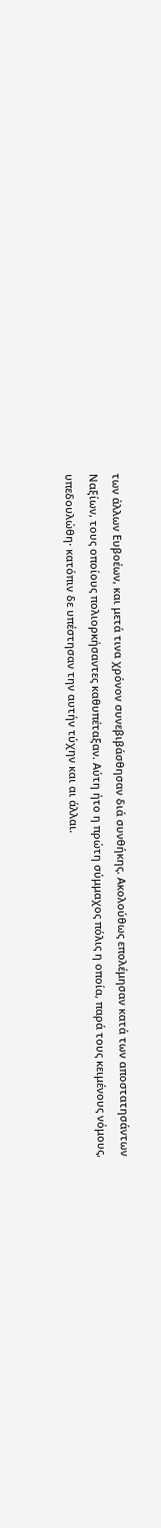των άλλων Ευβοέων, και μετά τινα χρόνον συνεβιβάσθησαν διά συνθήκης. Ακολούθως επολέμησαν κατά των αποστατησάντων Ναξίων, τους οποίους πολιορκήσαντες καθυπέταξαν. Αύτη ήτο η πρώτη σύμμαχος πόλις η οποία, παρά τους κειμένους νόμους, υπεδουλώθη· κατόπιν δε υπέστησαν την αυτήν τύχην και αι άλλαι.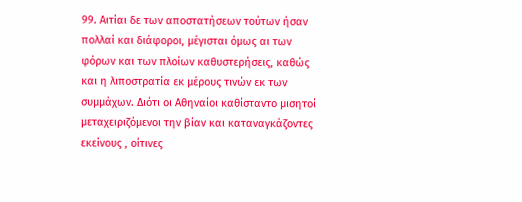99. Αιτίαι δε των αποστατήσεων τούτων ήσαν πολλαί και διάφοροι, μέγισται όμως αι των φόρων και των πλοίων καθυστερήσεις, καθώς και η λιποστρατία εκ μέρους τινών εκ των συμμάχων. Διότι οι Αθηναίοι καθίσταντο μισητοί μεταχειριζόμενοι την βίαν και καταναγκάζοντες εκείνους , οίτινες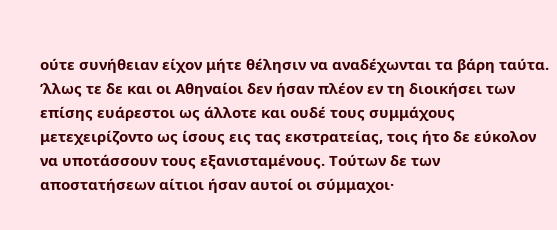ούτε συνήθειαν είχον μήτε θέλησιν να αναδέχωνται τα βάρη ταύτα. ’λλως τε δε και οι Αθηναίοι δεν ήσαν πλέον εν τη διοικήσει των επίσης ευάρεστοι ως άλλοτε και ουδέ τους συμμάχους μετεχειρίζοντο ως ίσους εις τας εκστρατείας, τοις ήτο δε εύκολον να υποτάσσουν τους εξανισταμένους. Τούτων δε των αποστατήσεων αίτιοι ήσαν αυτοί οι σύμμαχοι·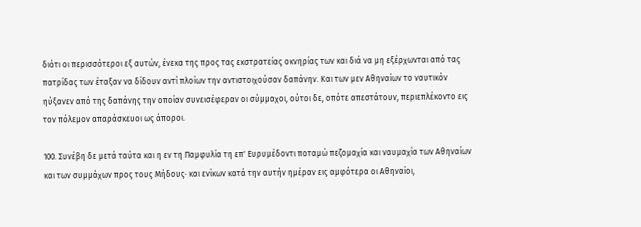διότι οι περισσότεροι εξ αυτών, ένεκα της προς τας εκστρατείας οκνηρίας των και διά να μη εξέρχωνται από τας πατρίδας των έταξαν να δίδουν αντί πλοίων την αντιστοιχούσαν δαπάνην. Και των μεν Αθηναίων το ναυτικόν ηύξανεν από της δαπάνης την οποίαν συνεισέφεραν οι σύμμαχοι, ούτοι δε, οπότε απεστάτουν, περιεπλέκοντο εις τον πόλεμον απαράσκευοι ως άποροι.

100. Συνέβη δε μετά ταύτα και η εν τη Παμφυλία τη επ' Ευρυμέδοντι ποταμώ πεζομαχία και ναυμαχία των Αθηναίων και των συμμάχων προς τους Μήδους· και ενίκων κατά την αυτήν ημέραν εις αμφότερα οι Αθηναίοι,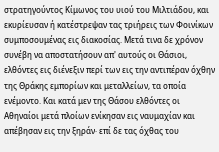στρατηγούντος Κίμωνος του υιού του Μιλτιάδου, και εκυρίευσαν ή κατέστρεψαν τας τριήρεις των Φοινίκων συμποσουμένας εις διακοσίας. Μετά τινα δε χρόνον συνέβη να αποστατήσουν απ' αυτούς οι Θάσιοι, ελθόντες εις διένεξιν περί των εις την αντιπέραν όχθην της Θράκης εμπορίων και μεταλλείων, τα οποία ενέμοντο. Και κατά μεν της Θάσου ελθόντες οι Αθηναίοι μετά πλοίων ενίκησαν εις ναυμαχίαν και απέβησαν εις την ξηράν· επί δε τας όχθας του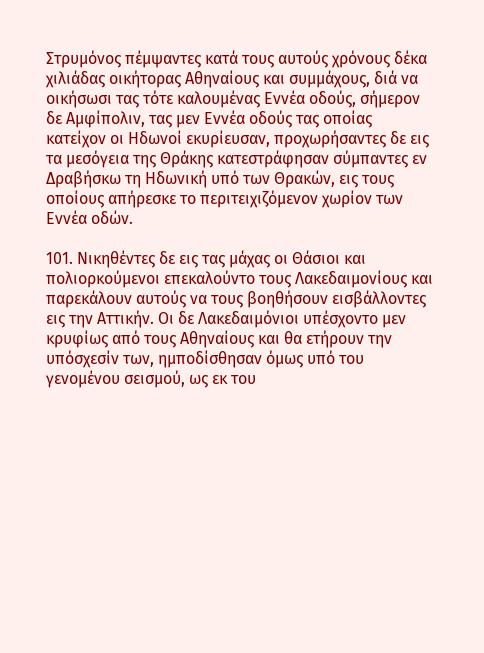Στρυμόνος πέμψαντες κατά τους αυτούς χρόνους δέκα χιλιάδας οικήτορας Αθηναίους και συμμάχους, διά να οικήσωσι τας τότε καλουμένας Εννέα οδούς, σήμερον δε Αμφίπολιν, τας μεν Εννέα οδούς τας οποίας κατείχον οι Ηδωνοί εκυρίευσαν, προχωρήσαντες δε εις τα μεσόγεια της Θράκης κατεστράφησαν σύμπαντες εν Δραβήσκω τη Ηδωνική υπό των Θρακών, εις τους οποίους απήρεσκε το περιτειχιζόμενον χωρίον των Εννέα οδών.

101. Νικηθέντες δε εις τας μάχας οι Θάσιοι και πολιορκούμενοι επεκαλούντο τους Λακεδαιμονίους και παρεκάλουν αυτούς να τους βοηθήσουν εισβάλλοντες εις την Αττικήν. Οι δε Λακεδαιμόνιοι υπέσχοντο μεν κρυφίως από τους Αθηναίους και θα ετήρουν την υπόσχεσίν των, ημποδίσθησαν όμως υπό του γενομένου σεισμού, ως εκ του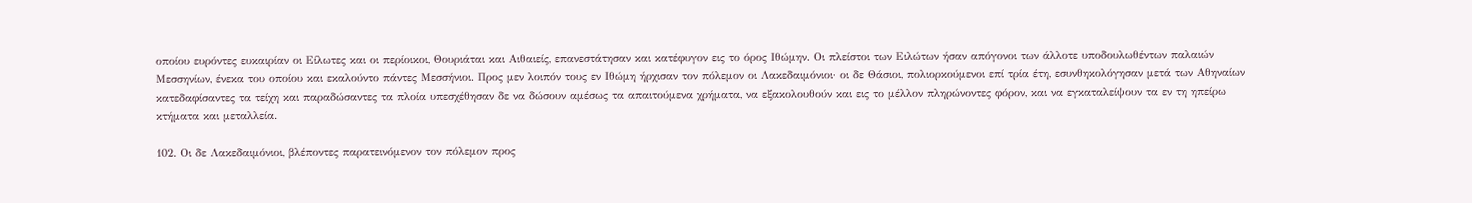οποίου ευρόντες ευκαιρίαν οι Είλωτες και οι περίοικοι, Θουριάται και Αιθαιείς, επανεστάτησαν και κατέφυγον εις το όρος Ιθώμην. Οι πλείστοι των Ειλώτων ήσαν απόγονοι των άλλοτε υποδουλωθέντων παλαιών Μεσσηνίων, ένεκα του οποίου και εκαλούντο πάντες Μεσσήνιοι. Προς μεν λοιπόν τους εν Ιθώμη ήρχισαν τον πόλεμον οι Λακεδαιμόνιοι· οι δε Θάσιοι, πολιορκούμενοι επί τρία έτη, εσυνθηκολόγησαν μετά των Αθηναίων κατεδαφίσαντες τα τείχη και παραδώσαντες τα πλοία υπεσχέθησαν δε να δώσουν αμέσως τα απαιτούμενα χρήματα, να εξακολουθούν και εις το μέλλον πληρώνοντες φόρον, και να εγκαταλείψουν τα εν τη ηπείρω κτήματα και μεταλλεία.

102. Οι δε Λακεδαιμόνιοι, βλέποντες παρατεινόμενον τον πόλεμον προς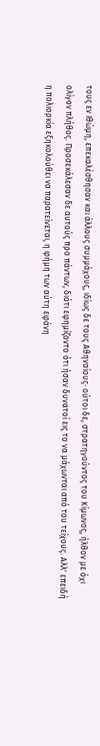τους εν Ιθώμη, επεκαλέσθησαν και άλλους συμμάχους, ιδίως δε τους Αθηναίους· ούτοι δε, στρατηγούντος του Κίμωνος, ήλθον με όχι ολίγον πλήθος. Προσεκάλεσαν δε αυτούς προ πάντων, διότι εφημίζοντο ότι ήσαν δυνατοί εις το να μάχωνται από του τείχους. Αλλ' επειδή η πολιορκία εξηκολούθει να παρατείνεται, η φήμη των αύτη εφάνη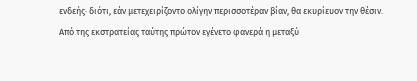ενδεής· διότι, εάν μετεχειρίζοντο ολίγην περισσοτέραν βίαν, θα εκυρίευον την θέσιν. Από της εκστρατείας ταύτης πρώτον εγένετο φανερά η μεταξύ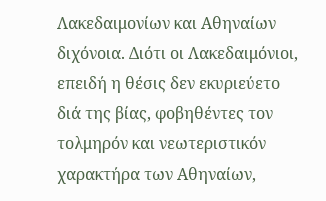Λακεδαιμονίων και Αθηναίων διχόνοια. Διότι οι Λακεδαιμόνιοι, επειδή η θέσις δεν εκυριεύετο διά της βίας, φοβηθέντες τον τολμηρόν και νεωτεριστικόν χαρακτήρα των Αθηναίων,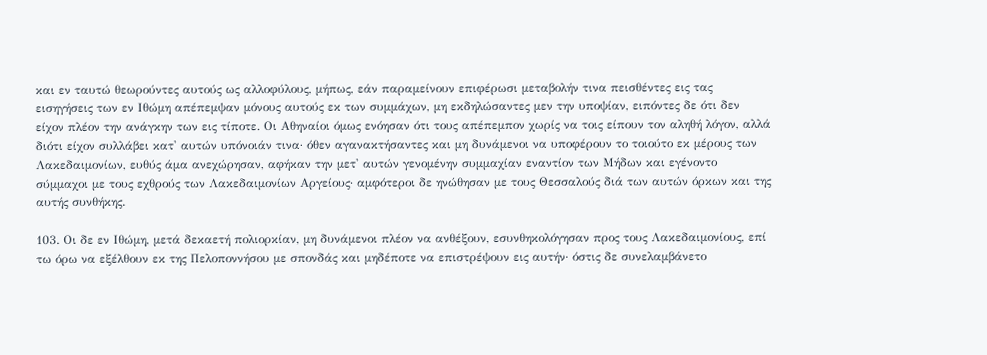και εν ταυτώ θεωρούντες αυτούς ως αλλοφύλους, μήπως, εάν παραμείνουν επιφέρωσι μεταβολήν τινα πεισθέντες εις τας εισηγήσεις των εν Ιθώμη απέπεμψαν μόνους αυτούς εκ των συμμάχων, μη εκδηλώσαντες μεν την υποψίαν, ειπόντες δε ότι δεν είχον πλέον την ανάγκην των εις τίποτε. Οι Αθηναίοι όμως ενόησαν ότι τους απέπεμπον χωρίς να τοις είπουν τον αληθή λόγον, αλλά διότι είχον συλλάβει κατ' αυτών υπόνοιάν τινα· όθεν αγανακτήσαντες και μη δυνάμενοι να υποφέρουν το τοιούτο εκ μέρους των Λακεδαιμονίων, ευθύς άμα ανεχώρησαν, αφήκαν την μετ' αυτών γενομένην συμμαχίαν εναντίον των Μήδων και εγένοντο σύμμαχοι με τους εχθρούς των Λακεδαιμονίων Αργείους· αμφότεροι δε ηνώθησαν με τους Θεσσαλούς διά των αυτών όρκων και της αυτής συνθήκης.

103. Οι δε εν Ιθώμη, μετά δεκαετή πολιορκίαν, μη δυνάμενοι πλέον να ανθέξουν, εσυνθηκολόγησαν προς τους Λακεδαιμονίους, επί τω όρω να εξέλθουν εκ της Πελοποννήσου με σπονδάς και μηδέποτε να επιστρέψουν εις αυτήν· όστις δε συνελαμβάνετο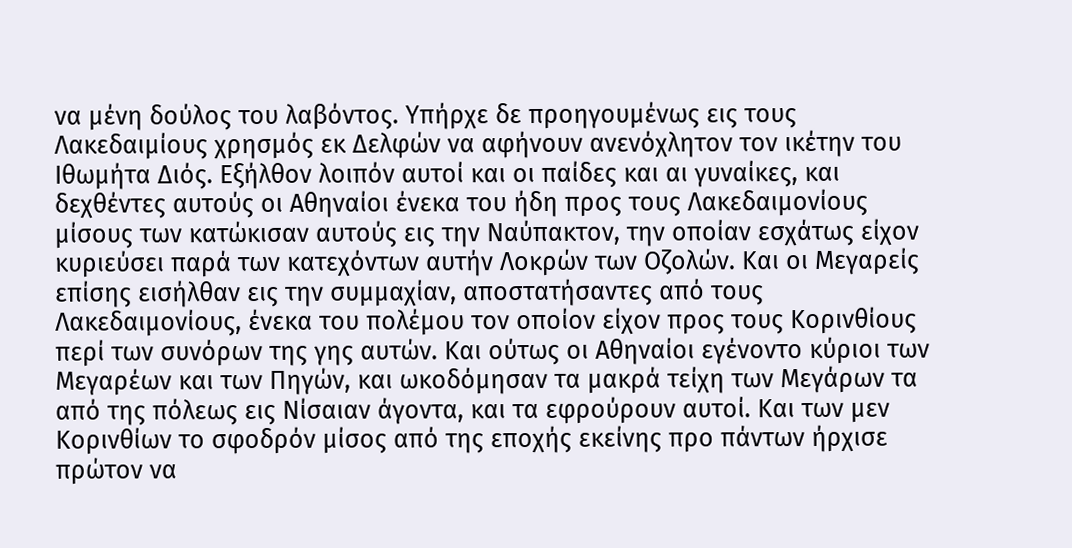να μένη δούλος του λαβόντος. Υπήρχε δε προηγουμένως εις τους Λακεδαιμίους χρησμός εκ Δελφών να αφήνουν ανενόχλητον τον ικέτην του Ιθωμήτα Διός. Εξήλθον λοιπόν αυτοί και οι παίδες και αι γυναίκες, και δεχθέντες αυτούς οι Αθηναίοι ένεκα του ήδη προς τους Λακεδαιμονίους μίσους των κατώκισαν αυτούς εις την Ναύπακτον, την οποίαν εσχάτως είχον κυριεύσει παρά των κατεχόντων αυτήν Λοκρών των Οζολών. Και οι Μεγαρείς επίσης εισήλθαν εις την συμμαχίαν, αποστατήσαντες από τους Λακεδαιμονίους, ένεκα του πολέμου τον οποίον είχον προς τους Κορινθίους περί των συνόρων της γης αυτών. Και ούτως οι Αθηναίοι εγένοντο κύριοι των Μεγαρέων και των Πηγών, και ωκοδόμησαν τα μακρά τείχη των Μεγάρων τα από της πόλεως εις Νίσαιαν άγοντα, και τα εφρούρουν αυτοί. Και των μεν Κορινθίων το σφοδρόν μίσος από της εποχής εκείνης προ πάντων ήρχισε πρώτον να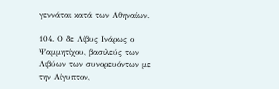γεννάται κατά των Αθηναίων.

104. Ο δε Λίβυς Ινάρως ο Ψαμμητίχου, βασιλεύς των Λιβύων των συνορευόντων με την Αίγυπτον,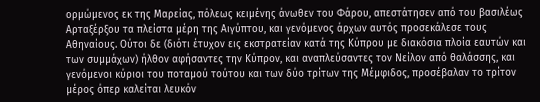ορμώμενος εκ της Μαρείας, πόλεως κειμένης άνωθεν του Φάρου, απεστάτησεν από του βασιλέως Αρταξέρξου τα πλείστα μέρη της Αιγύπτου, και γενόμενος άρχων αυτός προσεκάλεσε τους Αθηναίους. Ούτοι δε (διότι έτυχον εις εκστρατείαν κατά της Κύπρου με διακόσια πλοία εαυτών και των συμμάχων) ήλθον αφήσαντες την Κύπρον, και αναπλεύσαντες τον Νείλον από θαλάσσης, και γενόμενοι κύριοι του ποταμού τούτου και των δύο τρίτων της Μέμφιδος, προσέβαλαν το τρίτον μέρος όπερ καλείται λευκόν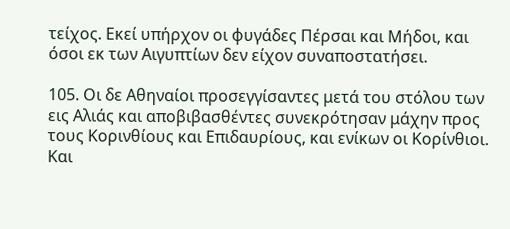τείχος. Εκεί υπήρχον οι φυγάδες Πέρσαι και Μήδοι, και όσοι εκ των Αιγυπτίων δεν είχον συναποστατήσει.

105. Οι δε Αθηναίοι προσεγγίσαντες μετά του στόλου των εις Αλιάς και αποβιβασθέντες συνεκρότησαν μάχην προς τους Κορινθίους και Επιδαυρίους, και ενίκων οι Κορίνθιοι. Και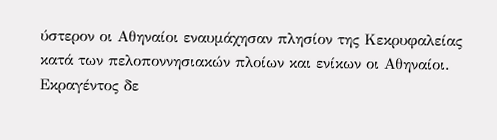ύστερον οι Αθηναίοι εναυμάχησαν πλησίον της Κεκρυφαλείας κατά των πελοποννησιακών πλοίων και ενίκων οι Αθηναίοι. Εκραγέντος δε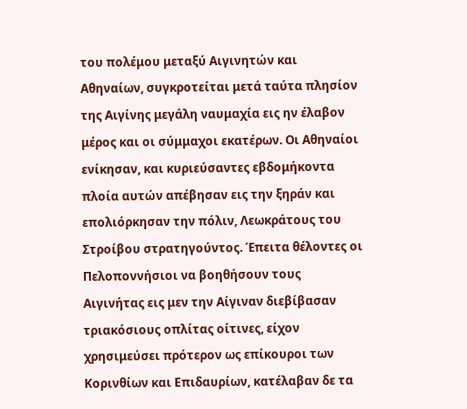του πολέμου μεταξύ Αιγινητών και Αθηναίων, συγκροτείται μετά ταύτα πλησίον της Αιγίνης μεγάλη ναυμαχία εις ην έλαβον μέρος και οι σύμμαχοι εκατέρων. Οι Αθηναίοι ενίκησαν, και κυριεύσαντες εβδομήκοντα πλοία αυτών απέβησαν εις την ξηράν και επολιόρκησαν την πόλιν, Λεωκράτους του Στροίβου στρατηγούντος. Έπειτα θέλοντες οι Πελοποννήσιοι να βοηθήσουν τους Αιγινήτας εις μεν την Αίγιναν διεβίβασαν τριακόσιους οπλίτας οίτινες, είχον χρησιμεύσει πρότερον ως επίκουροι των Κορινθίων και Επιδαυρίων, κατέλαβαν δε τα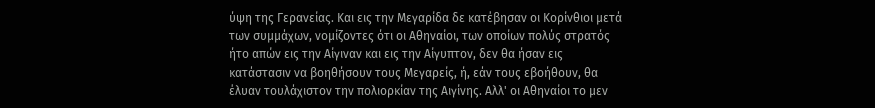ύψη της Γερανείας. Και εις την Μεγαρίδα δε κατέβησαν οι Κορίνθιοι μετά των συμμάχων, νομίζοντες ότι οι Αθηναίοι, των οποίων πολύς στρατός ήτο απών εις την Αίγιναν και εις την Αίγυπτον, δεν θα ήσαν εις κατάστασιν να βοηθήσουν τους Μεγαρείς, ή, εάν τους εβοήθουν, θα έλυαν τουλάχιστον την πολιορκίαν της Αιγίνης. Αλλ' οι Αθηναίοι το μεν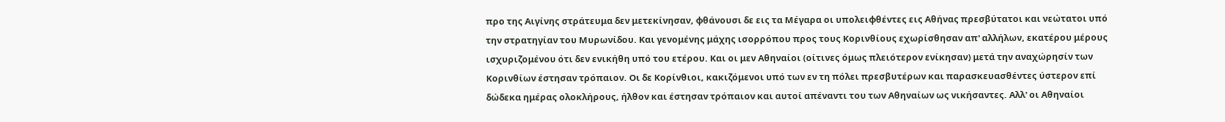προ της Αιγίνης στράτευμα δεν μετεκίνησαν, φθάνουσι δε εις τα Μέγαρα οι υπολειφθέντες εις Αθήνας πρεσβύτατοι και νεώτατοι υπό την στρατηγίαν του Μυρωνίδου. Και γενομένης μάχης ισορρόπου προς τους Κορινθίους εχωρίσθησαν απ' αλλήλων, εκατέρου μέρους ισχυριζομένου ότι δεν ενικήθη υπό του ετέρου. Και οι μεν Αθηναίοι (οίτινες όμως πλειότερον ενίκησαν) μετά την αναχώρησίν των Κορινθίων έστησαν τρόπαιον. Οι δε Κορίνθιοι, κακιζόμενοι υπό των εν τη πόλει πρεσβυτέρων και παρασκευασθέντες ύστερον επί δώδεκα ημέρας ολοκλήρους, ήλθον και έστησαν τρόπαιον και αυτοί απέναντι του των Αθηναίων ως νικήσαντες. Αλλ' οι Αθηναίοι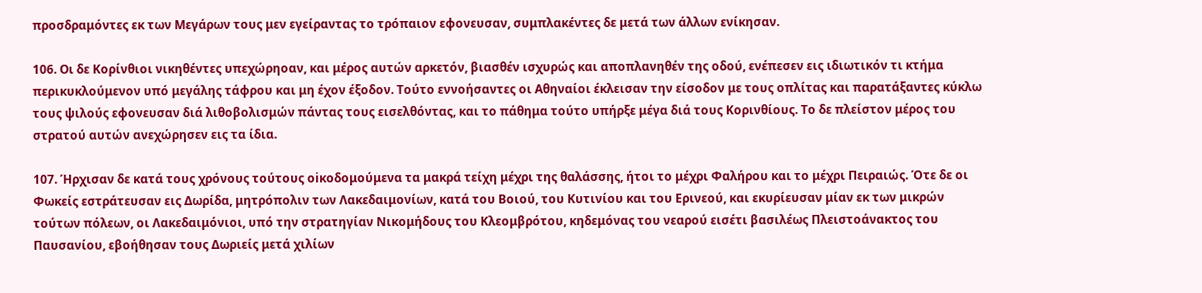προσδραμόντες εκ των Μεγάρων τους μεν εγείραντας το τρόπαιον εφονευσαν, συμπλακέντες δε μετά των άλλων ενίκησαν.

106. Οι δε Κορίνθιοι νικηθέντες υπεχώρηοαν, και μέρος αυτών αρκετόν, βιασθέν ισχυρώς και αποπλανηθέν της οδού, ενέπεσεν εις ιδιωτικόν τι κτήμα περικυκλούμενον υπό μεγάλης τάφρου και μη έχον έξοδον. Τούτο εννοήσαντες οι Αθηναίοι έκλεισαν την είσοδον με τους οπλίτας και παρατάξαντες κύκλω τους ψιλούς εφονευσαν διά λιθοβολισμών πάντας τους εισελθόντας, και το πάθημα τούτο υπήρξε μέγα διά τους Κορινθίους. Το δε πλείστον μέρος του στρατού αυτών ανεχώρησεν εις τα ίδια.

107. Ήρχισαν δε κατά τους χρόνους τούτους οiκοδομούμενα τα μακρά τείχη μέχρι της θαλάσσης, ήτοι το μέχρι Φαλήρου και το μέχρι Πειραιώς. Ότε δε οι Φωκείς εστράτευσαν εις Δωρίδα, μητρόπολιν των Λακεδαιμονίων, κατά του Βοιού, του Κυτινίου και του Ερινεού, και εκυρίευσαν μίαν εκ των μικρών τούτων πόλεων, οι Λακεδαιμόνιοι, υπό την στρατηγίαν Νικομήδους του Κλεομβρότου, κηδεμόνας του νεαρού εισέτι βασιλέως Πλειστοάνακτος του Παυσανίου, εβοήθησαν τους Δωριείς μετά χιλίων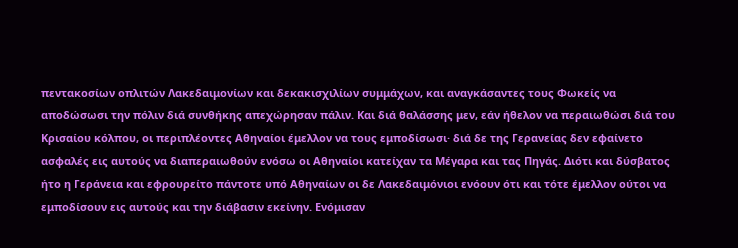πεντακοσίων οπλιτών Λακεδαιμονίων και δεκακισχιλίων συμμάχων, και αναγκάσαντες τους Φωκείς να αποδώσωσι την πόλιν διά συνθήκης απεχώρησαν πάλιν. Και διά θαλάσσης μεν, εάν ήθελον να περαιωθώσι διά του Κρισαίου κόλπου, οι περιπλέοντες Αθηναίοι έμελλον να τους εμποδίσωσι· διά δε της Γερανείας δεν εφαίνετο ασφαλές εις αυτούς να διαπεραιωθούν ενόσω οι Αθηναίοι κατείχαν τα Μέγαρα και τας Πηγάς. Διότι και δύσβατος ήτο η Γεράνεια και εφρουρείτο πάντοτε υπό Αθηναίων οι δε Λακεδαιμόνιοι ενόουν ότι και τότε έμελλον ούτοι να εμποδίσουν εις αυτούς και την διάβασιν εκείνην. Ενόμισαν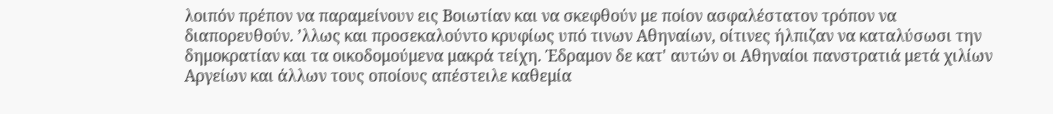λοιπόν πρέπον να παραμείνουν εις Βοιωτίαν και να σκεφθούν με ποίον ασφαλέστατον τρόπον να διαπορευθούν. ’λλως και προσεκαλούντο κρυφίως υπό τινων Αθηναίων, οίτινες ήλπιζαν να καταλύσωσι την δημοκρατίαν και τα οικοδομούμενα μακρά τείχη. Έδραμον δε κατ' αυτών οι Αθηναίοι πανστρατιά μετά χιλίων Αργείων και άλλων τους οποίους απέστειλε καθεμία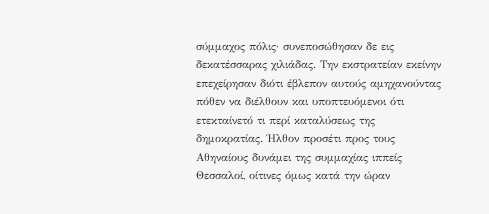σύμμαχος πόλις· συνεποσώθησαν δε εις δεκατέσσαρας χιλιάδας. Την εκστρατείαν εκείνην επεχείρησαν διότι έβλεπον αυτούς αμηχανούντας πόθεν να διέλθουν και υποπτευόμενοι ότι ετεκταίνετό τι περί καταλύσεως της δημοκρατίας. Ήλθον προσέτι προς τους Αθηναίους δυνάμει της συμμαχίας ιππείς Θεσσαλοί, οίτινες όμως κατά την ώραν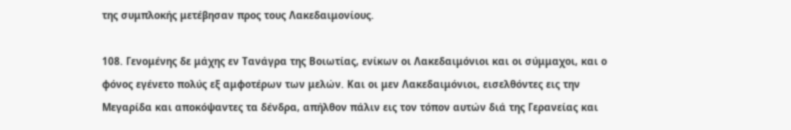της συμπλοκής μετέβησαν προς τους Λακεδαιμονίους.

108. Γενομένης δε μάχης εν Τανάγρα της Βοιωτίας, ενίκων οι Λακεδαιμόνιοι και οι σύμμαχοι, και ο φόνος εγένετο πολύς εξ αμφοτέρων των μελών. Και οι μεν Λακεδαιμόνιοι, εισελθόντες εις την Μεγαρίδα και αποκόψαντες τα δένδρα, απήλθον πάλιν εις τον τόπον αυτών διά της Γερανείας και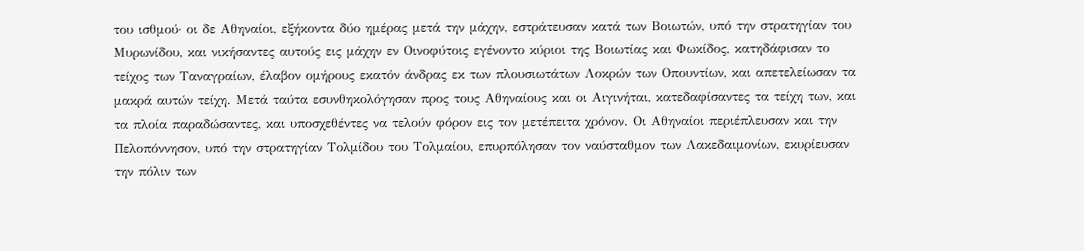του ισθμού· οι δε Αθηναίοι, εξήκοντα δύο ημέρας μετά την μάχην, εστράτευσαν κατά των Βοιωτών, υπό την στρατηγίαν του Μυρωνίδου, και νικήσαντες αυτούς εις μάχην εν Οινοφύτοις εγένοντο κύριοι της Βοιωτίας και Φωκίδος, κατηδάφισαν το τείχος των Ταναγραίων, έλαβον ομήρους εκατόν άνδρας εκ των πλουσιωτάτων Λοκρών των Οπουντίων, και απετελείωσαν τα μακρά αυτών τείχη. Μετά ταύτα εσυνθηκολόγησαν προς τους Αθηναίους και οι Αιγινήται, κατεδαφίσαντες τα τείχη των, και τα πλοία παραδώσαντες, και υποσχεθέντες να τελούν φόρον εις τον μετέπειτα χρόνον. Οι Αθηναίοι περιέπλευσαν και την Πελοπόννησον, υπό την στρατηγίαν Τολμίδου του Τολμαίου, επυρπόλησαν τον ναύσταθμον των Λακεδαιμονίων, εκυρίευσαν την πόλιν των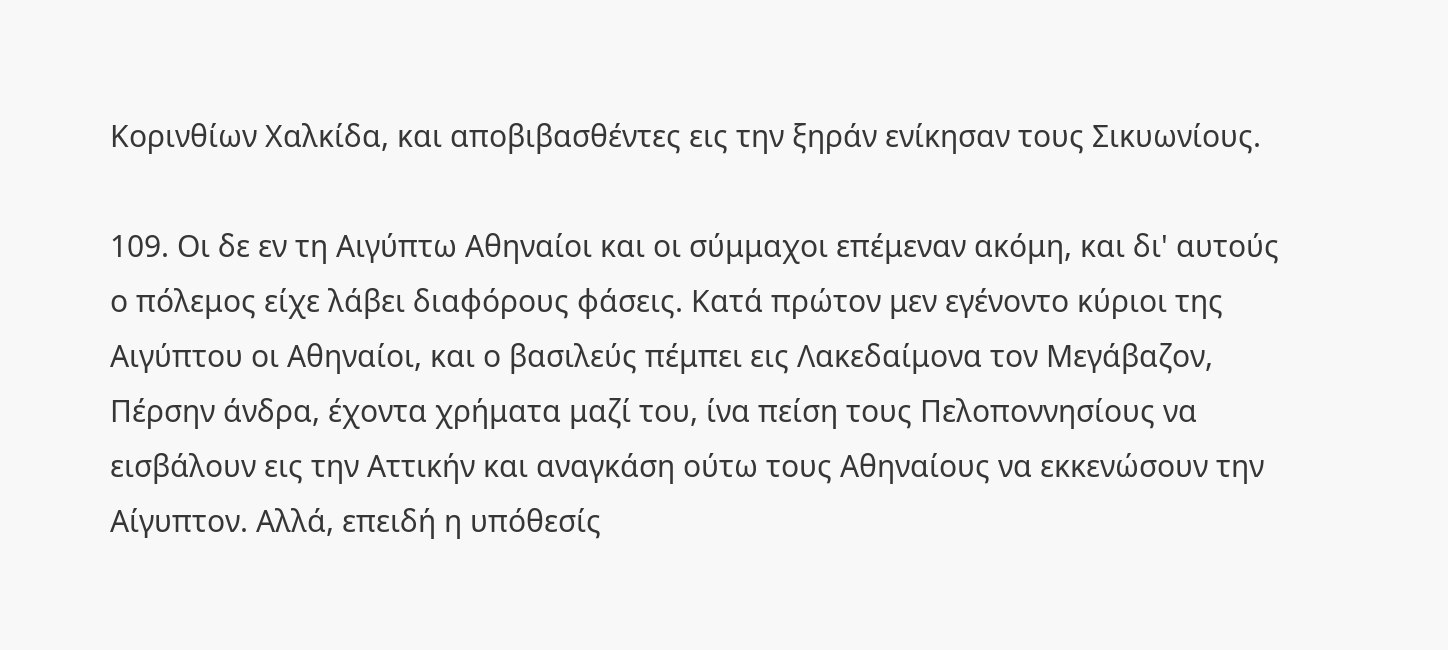Κορινθίων Χαλκίδα, και αποβιβασθέντες εις την ξηράν ενίκησαν τους Σικυωνίους.

109. Οι δε εν τη Αιγύπτω Αθηναίοι και οι σύμμαχοι επέμεναν ακόμη, και δι' αυτούς ο πόλεμος είχε λάβει διαφόρους φάσεις. Κατά πρώτον μεν εγένοντο κύριοι της Αιγύπτου οι Αθηναίοι, και ο βασιλεύς πέμπει εις Λακεδαίμονα τον Μεγάβαζον, Πέρσην άνδρα, έχοντα χρήματα μαζί του, ίνα πείση τους Πελοποννησίους να εισβάλουν εις την Αττικήν και αναγκάση ούτω τους Αθηναίους να εκκενώσουν την Αίγυπτον. Αλλά, επειδή η υπόθεσίς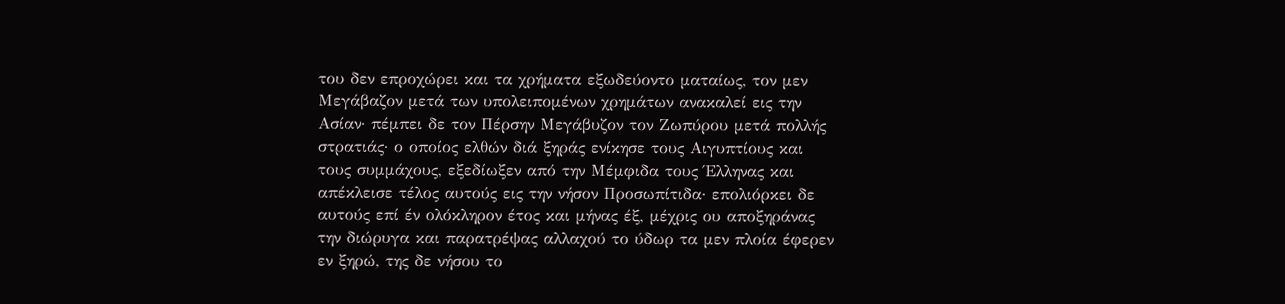του δεν επροχώρει και τα χρήματα εξωδεύοντο ματαίως, τον μεν Μεγάβαζον μετά των υπολειπομένων χρημάτων ανακαλεί εις την Ασίαν· πέμπει δε τον Πέρσην Μεγάβυζον τον Ζωπύρου μετά πολλής στρατιάς· ο οποίος ελθών διά ξηράς ενίκησε τους Αιγυπτίους και τους συμμάχους, εξεδίωξεν από την Μέμφιδα τους Έλληνας και απέκλεισε τέλος αυτούς εις την νήσον Προσωπίτιδα· επολιόρκει δε αυτούς επί έν ολόκληρον έτος και μήνας έξ, μέχρις ου αποξηράνας την διώρυγα και παρατρέψας αλλαχού το ύδωρ τα μεν πλοία έφερεν εν ξηρώ, της δε νήσου το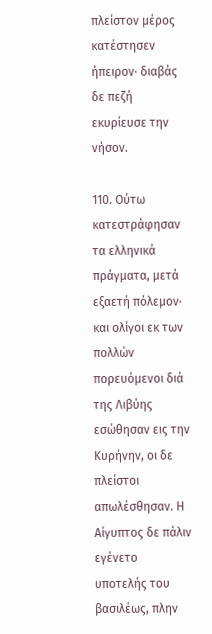πλείστον μέρος κατέστησεν ήπειρον· διαβάς δε πεζή εκυρίευσε την νήσον.

110. Ούτω κατεστράφησαν τα ελληνικά πράγματα, μετά εξαετή πόλεμον· και ολίγοι εκ των πολλών πορευόμενοι διά της Λιβύης εσώθησαν εις την Κυρήνην, οι δε πλείστοι απωλέσθησαν. Η Αίγυπτος δε πάλιν εγένετο υποτελής του βασιλέως, πλην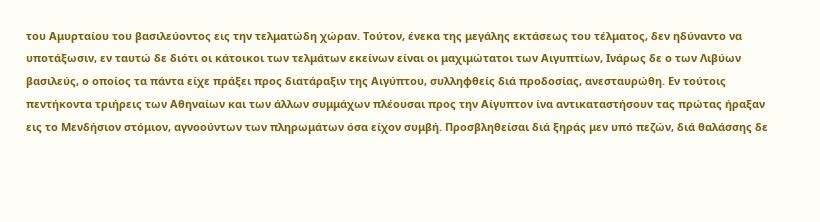του Αμυρταίου του βασιλεύοντος εις την τελματώδη χώραν. Τούτον, ένεκα της μεγάλης εκτάσεως του τέλματος, δεν ηδύναντο να υποτάξωσιν, εν ταυτώ δε διότι οι κάτοικοι των τελμάτων εκείνων είναι οι μαχιμώτατοι των Αιγυπτίων, Ινάρως δε ο των Λιβύων βασιλεύς, ο οποίος τα πάντα είχε πράξει προς διατάραξιν της Αιγύπτου, συλληφθείς διά προδοσίας, ανεσταυρώθη. Εν τούτοις πεντήκοντα τριήρεις των Αθηναίων και των άλλων συμμάχων πλέουσαι προς την Αίγυπτον ίνα αντικαταστήσουν τας πρώτας ήραξαν εις το Μενδήσιον στόμιον, αγνοούντων των πληρωμάτων όσα είχον συμβή. Προσβληθείσαι διά ξηράς μεν υπό πεζών, διά θαλάσσης δε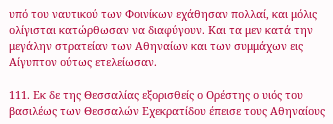υπό του ναυτικού των Φοινίκων εχάθησαν πολλαί, και μόλις ολίγισται κατώρθωσαν να διαφύγουν. Και τα μεν κατά την μεγάλην στρατείαν των Αθηναίων και των συμμάχων εις Αίγυπτον ούτως ετελείωσαν.

111. Εκ δε της Θεσσαλίας εξορισθείς ο Ορέστης ο υιός του βασιλέως των Θεσσαλών Εχεκρατίδου έπεισε τους Αθηναίους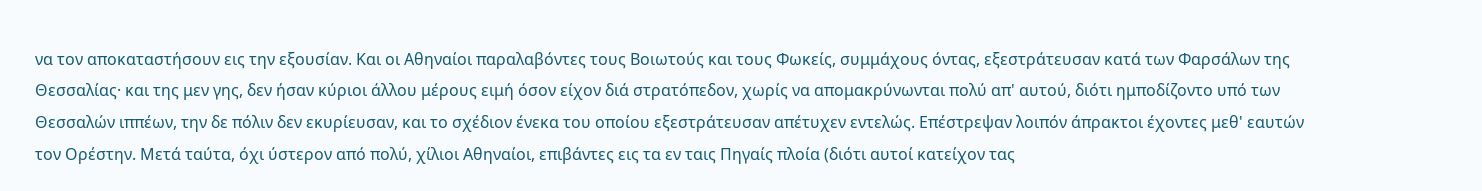να τον αποκαταστήσουν εις την εξουσίαν. Και οι Αθηναίοι παραλαβόντες τους Βοιωτούς και τους Φωκείς, συμμάχους όντας, εξεστράτευσαν κατά των Φαρσάλων της Θεσσαλίας· και της μεν γης, δεν ήσαν κύριοι άλλου μέρους ειμή όσον είχον διά στρατόπεδον, χωρίς να απομακρύνωνται πολύ απ' αυτού, διότι ημποδίζοντο υπό των Θεσσαλών ιππέων, την δε πόλιν δεν εκυρίευσαν, και το σχέδιον ένεκα του οποίου εξεστράτευσαν απέτυχεν εντελώς. Επέστρεψαν λοιπόν άπρακτοι έχοντες μεθ' εαυτών τον Ορέστην. Μετά ταύτα, όχι ύστερον από πολύ, χίλιοι Αθηναίοι, επιβάντες εις τα εν ταις Πηγαίς πλοία (διότι αυτοί κατείχον τας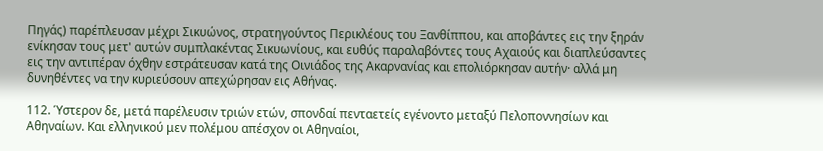Πηγάς) παρέπλευσαν μέχρι Σικυώνος, στρατηγούντος Περικλέους του Ξανθίππου, και αποβάντες εις την ξηράν ενίκησαν τους μετ' αυτών συμπλακέντας Σικυωνίους, και ευθύς παραλαβόντες τους Αχαιούς και διαπλεύσαντες εις την αντιπέραν όχθην εστράτευσαν κατά της Οινιάδος της Ακαρνανίας και επολιόρκησαν αυτήν· αλλά μη δυνηθέντες να την κυριεύσουν απεχώρησαν εις Αθήνας.

112. Ύστερον δε, μετά παρέλευσιν τριών ετών, σπονδαί πενταετείς εγένοντο μεταξύ Πελοποννησίων και Αθηναίων. Και ελληνικού μεν πολέμου απέσχον οι Αθηναίοι,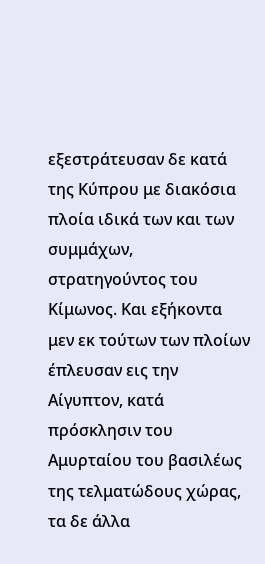εξεστράτευσαν δε κατά της Κύπρου με διακόσια πλοία ιδικά των και των συμμάχων, στρατηγούντος του Κίμωνος. Και εξήκοντα μεν εκ τούτων των πλοίων έπλευσαν εις την Αίγυπτον, κατά πρόσκλησιν του Αμυρταίου του βασιλέως της τελματώδους χώρας, τα δε άλλα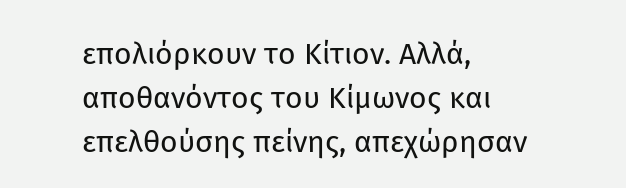επολιόρκουν το Κίτιον. Αλλά, αποθανόντος του Κίμωνος και επελθούσης πείνης, απεχώρησαν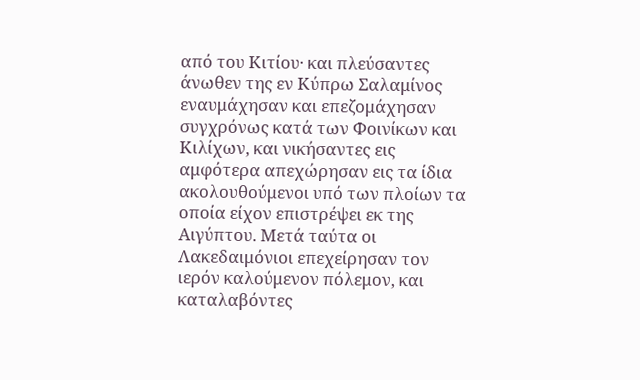από του Κιτίου· και πλεύσαντες άνωθεν της εν Κύπρω Σαλαμίνος εναυμάχησαν και επεζομάχησαν συγχρόνως κατά των Φοινίκων και Κιλίχων, και νικήσαντες εις αμφότερα απεχώρησαν εις τα ίδια ακολουθούμενοι υπό των πλοίων τα οποία είχον επιστρέψει εκ της Αιγύπτου. Μετά ταύτα οι Λακεδαιμόνιοι επεχείρησαν τον ιερόν καλούμενον πόλεμον, και καταλαβόντες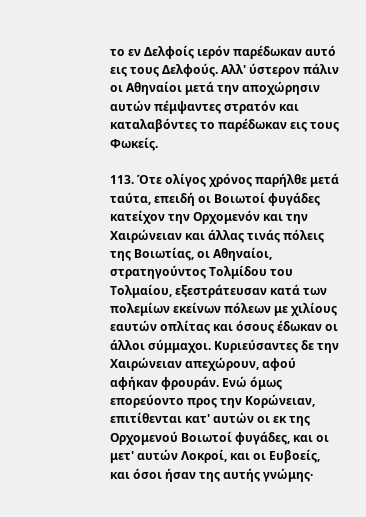το εν Δελφοίς ιερόν παρέδωκαν αυτό εις τους Δελφούς. Αλλ' ύστερον πάλιν οι Αθηναίοι μετά την αποχώρησιν αυτών πέμψαντες στρατόν και καταλαβόντες το παρέδωκαν εις τους Φωκείς.

113. Ότε ολίγος χρόνος παρήλθε μετά ταύτα, επειδή οι Βοιωτοί φυγάδες κατείχον την Ορχομενόν και την Χαιρώνειαν και άλλας τινάς πόλεις της Βοιωτίας, οι Αθηναίοι, στρατηγούντος Τολμίδου του Τολμαίου, εξεστράτευσαν κατά των πολεμίων εκείνων πόλεων με χιλίους εαυτών οπλίτας και όσους έδωκαν οι άλλοι σύμμαχοι. Κυριεύσαντες δε την Χαιρώνειαν απεχώρουν, αφού αφήκαν φρουράν. Ενώ όμως επορεύοντο προς την Κορώνειαν, επιτίθενται κατ' αυτών οι εκ της Ορχομενού Βοιωτοί φυγάδες, και οι μετ' αυτών Λοκροί, και οι Ευβοείς, και όσοι ήσαν της αυτής γνώμης·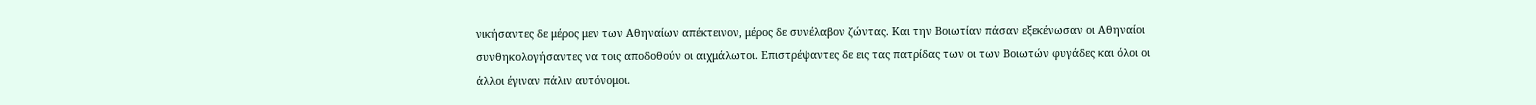νικήσαντες δε μέρος μεν των Αθηναίων απέκτεινον, μέρος δε συνέλαβον ζώντας. Και την Βοιωτίαν πάσαν εξεκένωσαν οι Αθηναίοι συνθηκολογήσαντες να τοις αποδοθούν οι αιχμάλωτοι. Επιστρέψαντες δε εις τας πατρίδας των οι των Βοιωτών φυγάδες και όλοι οι άλλοι έγιναν πάλιν αυτόνομοι.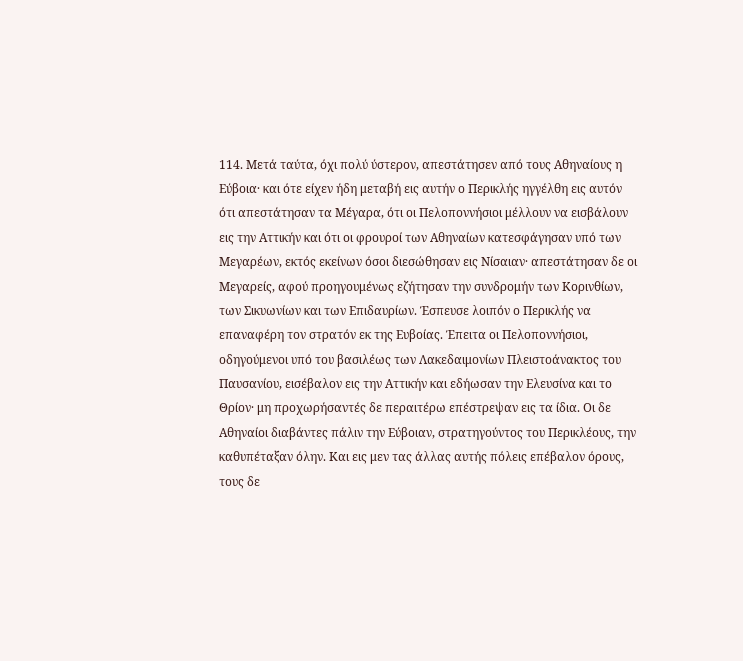114. Μετά ταύτα, όχι πολύ ύστερον, απεστάτησεν από τους Αθηναίους η Εύβοια· και ότε είχεν ήδη μεταβή εις αυτήν ο Περικλής ηγγέλθη εις αυτόν ότι απεστάτησαν τα Μέγαρα, ότι οι Πελοποννήσιοι μέλλουν να εισβάλουν εις την Αττικήν και ότι οι φρουροί των Αθηναίων κατεσφάγησαν υπό των Μεγαρέων, εκτός εκείνων όσοι διεσώθησαν εις Νίσαιαν· απεστάτησαν δε οι Μεγαρείς, αφού προηγουμένως εζήτησαν την συνδρομήν των Κορινθίων, των Σικυωνίων και των Επιδαυρίων. Έσπευσε λοιπόν ο Περικλής να επαναφέρη τον στρατόν εκ της Ευβοίας. Έπειτα οι Πελοποννήσιοι, οδηγούμενοι υπό του βασιλέως των Λακεδαιμονίων Πλειστοάνακτος του Παυσανίου, εισέβαλον εις την Αττικήν και εδήωσαν την Ελευσίνα και το Θρίον· μη προχωρήσαντές δε περαιτέρω επέστρεψαν εις τα ίδια. Οι δε Αθηναίοι διαβάντες πάλιν την Εύβοιαν, στρατηγούντος του Περικλέους, την καθυπέταξαν όλην. Και εις μεν τας άλλας αυτής πόλεις επέβαλον όρους, τους δε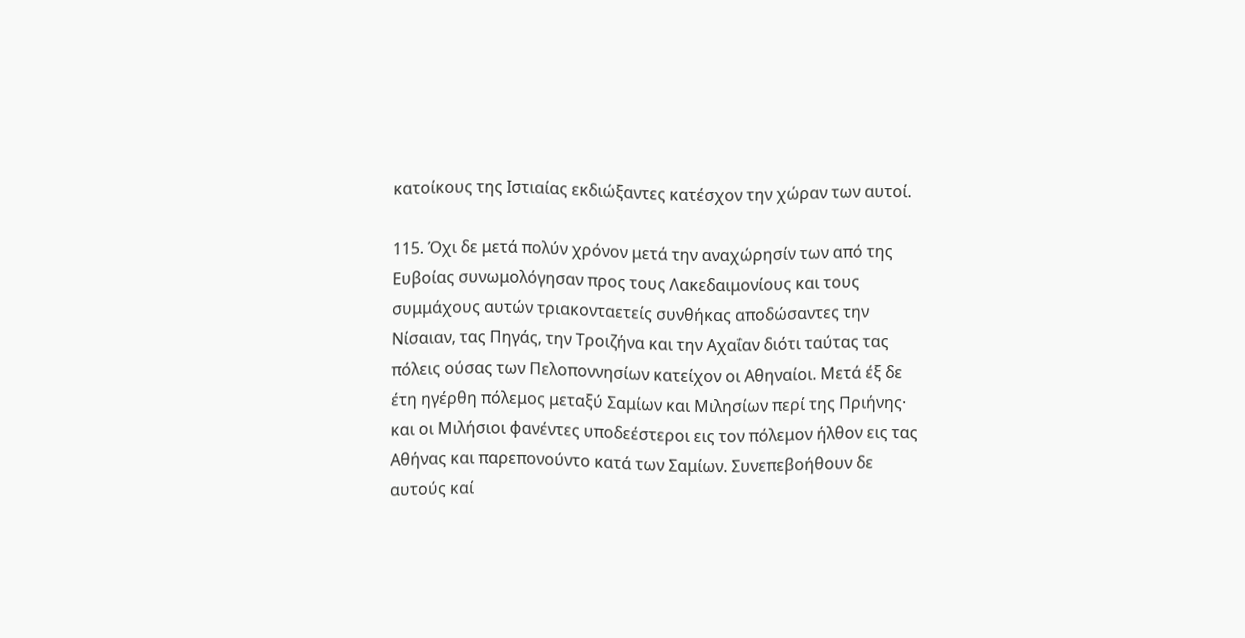κατοίκους της Ιστιαίας εκδιώξαντες κατέσχον την χώραν των αυτοί.

115. Όχι δε μετά πολύν χρόνον μετά την αναχώρησίν των από της Ευβοίας συνωμολόγησαν προς τους Λακεδαιμονίους και τους συμμάχους αυτών τριακονταετείς συνθήκας αποδώσαντες την Νίσαιαν, τας Πηγάς, την Τροιζήνα και την Αχαΐαν διότι ταύτας τας πόλεις ούσας των Πελοποννησίων κατείχον οι Αθηναίοι. Μετά έξ δε έτη ηγέρθη πόλεμος μεταξύ Σαμίων και Μιλησίων περί της Πριήνης· και οι Μιλήσιοι φανέντες υποδεέστεροι εις τον πόλεμον ήλθον εις τας Αθήνας και παρεπονούντο κατά των Σαμίων. Συνεπεβοήθουν δε αυτούς καί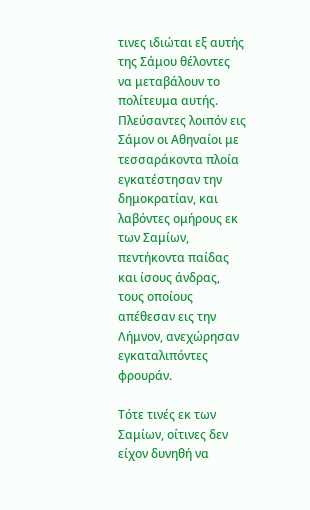τινες ιδιώται εξ αυτής της Σάμου θέλοντες να μεταβάλουν το πολίτευμα αυτής. Πλεύσαντες λοιπόν εις Σάμον οι Αθηναίοι με τεσσαράκοντα πλοία εγκατέστησαν την δημοκρατίαν, και λαβόντες ομήρους εκ των Σαμίων, πεντήκοντα παίδας και ίσους άνδρας, τους οποίους απέθεσαν εις την Λήμνον, ανεχώρησαν εγκαταλιπόντες φρουράν.

Τότε τινές εκ των Σαμίων, οίτινες δεν είχον δυνηθή να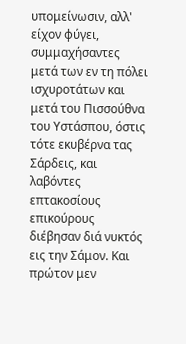υπομείνωσιν, αλλ' είχον φύγει, συμμαχήσαντες μετά των εν τη πόλει ισχυροτάτων και μετά του Πισσούθνα του Υστάσπου, όστις τότε εκυβέρνα τας Σάρδεις, και λαβόντες επτακοσίους επικούρους διέβησαν διά νυκτός εις την Σάμον. Και πρώτον μεν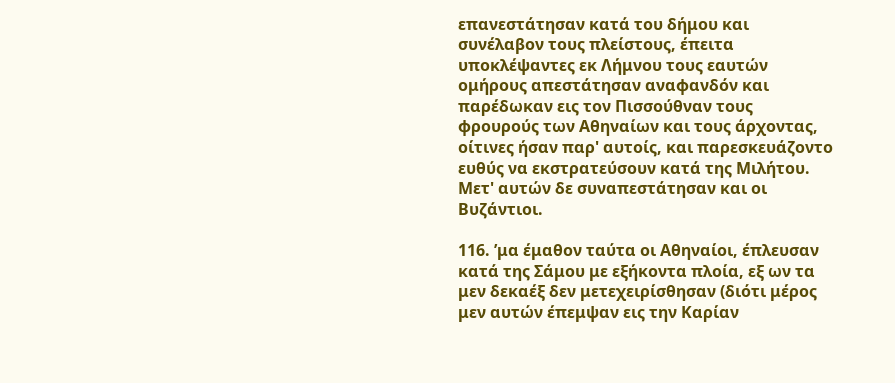επανεστάτησαν κατά του δήμου και συνέλαβον τους πλείστους, έπειτα υποκλέψαντες εκ Λήμνου τους εαυτών ομήρους απεστάτησαν αναφανδόν και παρέδωκαν εις τον Πισσούθναν τους φρουρούς των Αθηναίων και τους άρχοντας, οίτινες ήσαν παρ' αυτοίς, και παρεσκευάζοντο ευθύς να εκστρατεύσουν κατά της Μιλήτου. Μετ' αυτών δε συναπεστάτησαν και οι Βυζάντιοι.

116. ’μα έμαθον ταύτα οι Αθηναίοι, έπλευσαν κατά της Σάμου με εξήκοντα πλοία, εξ ων τα μεν δεκαέξ δεν μετεχειρίσθησαν (διότι μέρος μεν αυτών έπεμψαν εις την Καρίαν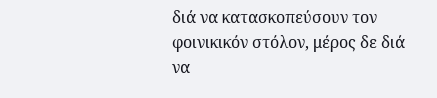διά να κατασκοπεύσουν τον φοινικικόν στόλον, μέρος δε διά να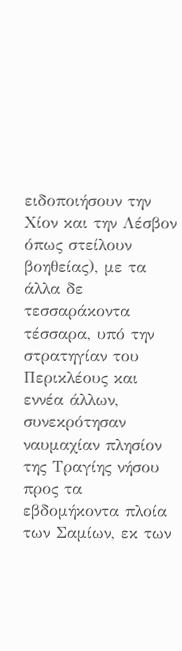ειδοποιήσουν την Χίον και την Λέσβον όπως στείλουν βοηθείας), με τα άλλα δε τεσσαράκοντα τέσσαρα, υπό την στρατηγίαν του Περικλέους και εννέα άλλων, συνεκρότησαν ναυμαχίαν πλησίον της Τραγίης νήσου προς τα εβδομήκοντα πλοία των Σαμίων, εκ των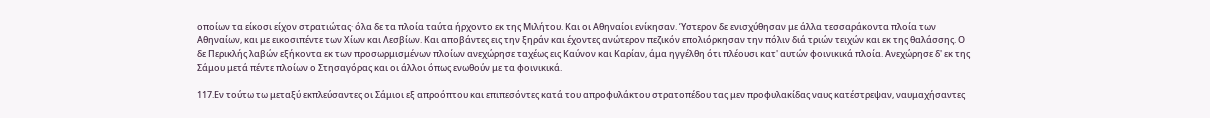οποίων τα είκοσι είχον στρατιώτας· όλα δε τα πλοία ταύτα ήρχοντο εκ της Μιλήτου. Και οι Αθηναίοι ενίκησαν. Ύστερον δε ενισχύθησαν με άλλα τεσσαράκοντα πλοία των Αθηναίων, και με εικοσιπέντε των Χίων και Λεσβίων. Και αποβάντες εις την ξηράν και έχοντες ανώτερον πεζικόν επολιόρκησαν την πόλιν διά τριών τειχών και εκ της θαλάσσης. Ο δε Περικλής λαβών εξήκοντα εκ των προσωρμισμένων πλοίων ανεχώρησε ταχέως εις Καύνον και Καρίαν, άμα ηγγέλθη ότι πλέουσι κατ' αυτών φοινικικά πλοία. Ανεχώρησε δ' εκ της Σάμου μετά πέντε πλοίων ο Στησαγόρας και οι άλλοι όπως ενωθούν με τα φοινικικά.

117.Εν τούτω τω μεταξύ εκπλεύσαντες οι Σάμιοι εξ απροόπτου και επιπεσόντες κατά του απροφυλάκτου στρατοπέδου τας μεν προφυλακίδας ναυς κατέστρεψαν, ναυμαχήσαντες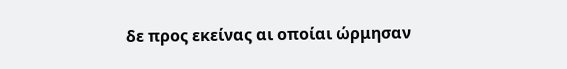δε προς εκείνας αι οποίαι ώρμησαν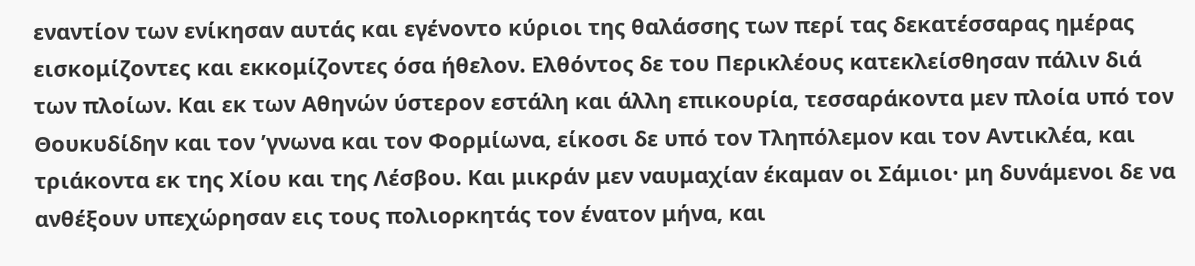εναντίον των ενίκησαν αυτάς και εγένοντο κύριοι της θαλάσσης των περί τας δεκατέσσαρας ημέρας εισκομίζοντες και εκκομίζοντες όσα ήθελον. Ελθόντος δε του Περικλέους κατεκλείσθησαν πάλιν διά των πλοίων. Και εκ των Αθηνών ύστερον εστάλη και άλλη επικουρία, τεσσαράκοντα μεν πλοία υπό τον Θουκυδίδην και τον ’γνωνα και τον Φορμίωνα, είκοσι δε υπό τον Τληπόλεμον και τον Αντικλέα, και τριάκοντα εκ της Χίου και της Λέσβου. Και μικράν μεν ναυμαχίαν έκαμαν οι Σάμιοι· μη δυνάμενοι δε να ανθέξουν υπεχώρησαν εις τους πολιορκητάς τον ένατον μήνα, και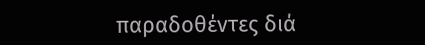παραδοθέντες διά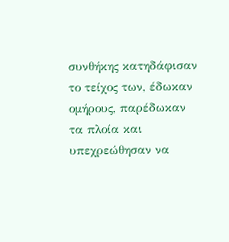συνθήκης κατηδάφισαν το τείχος των, έδωκαν ομήρους, παρέδωκαν τα πλοία και υπεχρεώθησαν να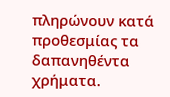πληρώνουν κατά προθεσμίας τα δαπανηθέντα χρήματα.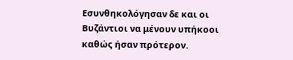Εσυνθηκολόγησαν δε και οι Βυζάντιοι να μένουν υπήκοοι καθώς ήσαν πρότερον.